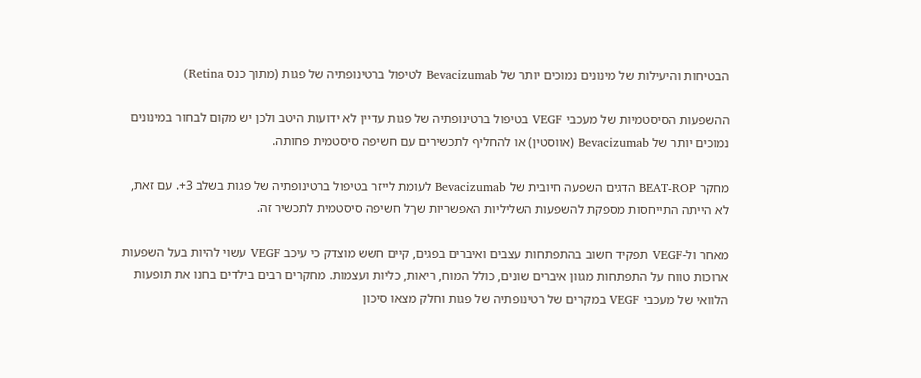הבטיחות והיעילות של מינונים נמוכים יותר של Bevacizumab לטיפול ברטינופתיה של פגות (מתוך כנס Retina)

ההשפעות הסיסטמיות של מעכבי VEGF בטיפול ברטינופתיה של פגות עדיין לא ידועות היטב ולכן יש מקום לבחור במינונים נמוכים יותר של Bevacizumab (אווסטין) או להחליף לתכשירים עם חשיפה סיסטמית פחותה.

מחקר BEAT-ROP הדגים השפעה חיובית של Bevacizumab לעומת לייזר בטיפול ברטינופתיה של פגות בשלב 3+. עם זאת, לא הייתה התייחסות מספקת להשפעות השליליות האפשריות שךל חשיפה סיסטמית לתכשיר זה.

מאחר ול-VEGF תפקיד חשוב בהתפתחות עצבים ואיברים בפגים, קיים חשש מוצדק כי עיכב VEGF עשוי להיות בעל השפעות ארוכות טווח על התפתחות מגוון איברים שונים, כולל המוח, ריאות, כליות ועצמות. מחקרים רבים בילדים בחנו את תופעות הלוואי של מעכבי VEGF במקרים של רטינופתיה של פגות וחלק מצאו סיכון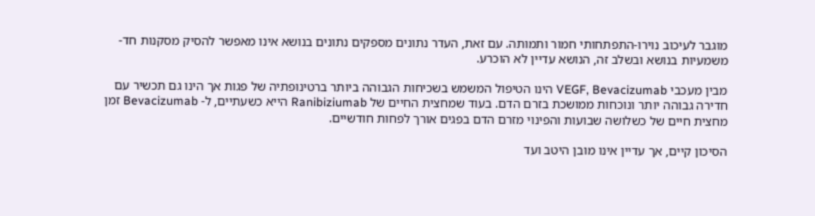מוגבר לעיכוב נוירו-התפתחותי חמור ותמותה. עם זאת, העדר נתונים מספקים נתונים בנושא אינו מאפשר להסיק מסקנות חד-משמעיות בנושא ובשלב זה, הנושא עדיין לא הוכרע.

מבין מעכבי VEGF, Bevacizumab הינו הטיפול המשמש בשכיחות הגבוהה ביותר ברטינופתיה של פגות אך הינו גם תכשיר עם חדירה גבוהה יותר ונוכחות ממושכת בזרם הדם. בעוד שמחצית החיים של Ranibiziumab הייא כשעתיים, ל- Bevacizumab זמן מחצית חיים של כשלושה שבועות והפינוי מזרם הדם בפגים אורך לפחות חודשיים.

הסיכון קיים, אך עדיין אינו מובן היטב ועד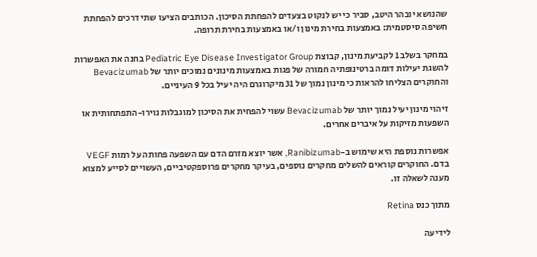שהנושא יובהר היטב, סביר כי יש לנקוט בצעדים להפחתת הסיכון. הכותבים הציעו שתי דרכים להפחתת חשיפה סיסטמית: באמצעות בחירת מינון ו/או באמצעות בחירת תרופה.

במחקר בשלב 1 לקביעת מינון, קבוצת Pediatric Eye Disease Investigator Group בחנה את האפשרות להשגת יעילות דומה ברטינופתיה חמורה של פגות באמצעות מינונים נמוכים יותר של Bevacizumab והחוקרים הצליחו להראות כי מינון נמוך של 31 מיקרוגרם היה יעיל בכל 9 העיניים.

זיהוי מינון יעיל נמוך יותר של Bevacizumab עשוי להפחית את הסיכון למוגבלות נוירו-התפתחותית או השפעות מזיקות על איברים אחרים.

אפשרות נוספת היא שימוש ב-Ranibizumab, אשר יוצא מזרם הדם עם השפעה פחותה על רמות VEGF בדם. החוקרים קוראים להשלים מחקרים נוספים, בעיקר מחקרים פרוספקטיביים, העשויים לסייע למצוא מענה לשאלה זו.

מתוך כנס Retina

לידיעה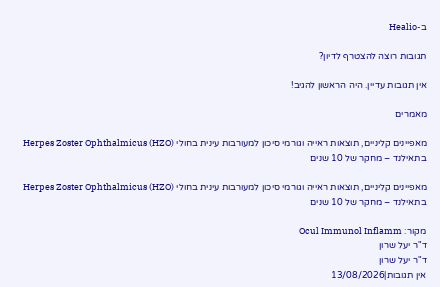ב-Healio

תגובות רוצה להצטרף לדיון?

אין תגובות עדיין. היה הראשון להגיב!

מאמרים

מאפיינים קליניים, תוצאות ראייה וגורמי סיכון למעורבות עינית בחולי Herpes Zoster Ophthalmicus (HZO) בתאילנד – מחקר של 10 שנים

מאפיינים קליניים, תוצאות ראייה וגורמי סיכון למעורבות עינית בחולי Herpes Zoster Ophthalmicus (HZO) בתאילנד – מחקר של 10 שנים

מקור: Ocul Immunol Inflamm
ד"ר יעל שרון
ד"ר יעל שרון
אין תגובות|13/08/2026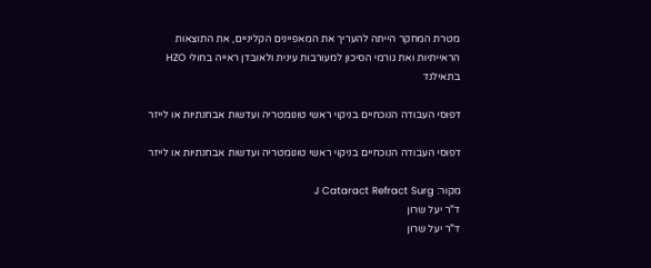מטרת המחקר הייתה להעריך את המאפיינים הקליניים, את התוצאות הראייתיות ואת גורמי הסיכון למעורבות עינית ולאובדן ראייה בחולי HZO בתאילנד

דפוסי העבודה הנוכחיים בניקוי ראשי טונומטריה ועדשות אבחנתיות או לייזר

דפוסי העבודה הנוכחיים בניקוי ראשי טונומטריה ועדשות אבחנתיות או לייזר

מקור: J Cataract Refract Surg
ד"ר יעל שרון
ד"ר יעל שרון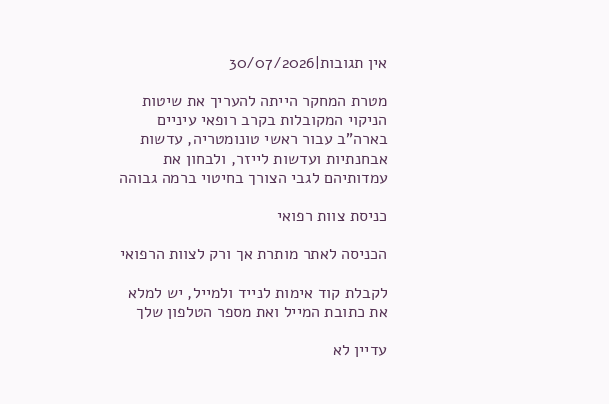אין תגובות|30/07/2026

מטרת המחקר הייתה להעריך את שיטות הניקוי המקובלות בקרב רופאי עיניים בארה”ב עבור ראשי טונומטריה, עדשות אבחנתיות ועדשות לייזר, ולבחון את עמדותיהם לגבי הצורך בחיטוי ברמה גבוהה

כניסת צוות רפואי

הכניסה לאתר מותרת אך ורק לצוות הרפואי

לקבלת קוד אימות לנייד ולמייל, יש למלא את כתובת המייל ואת מספר הטלפון שלך

עדיין לא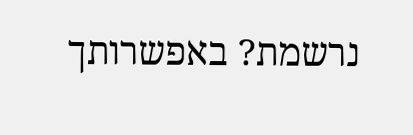נרשמת? באפשרותך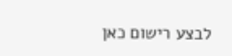לבצע רישום כאן